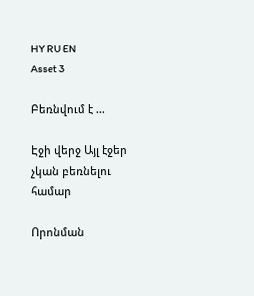HY RU EN
Asset 3

Բեռնվում է ...

Էջի վերջ Այլ էջեր չկան բեռնելու համար

Որոնման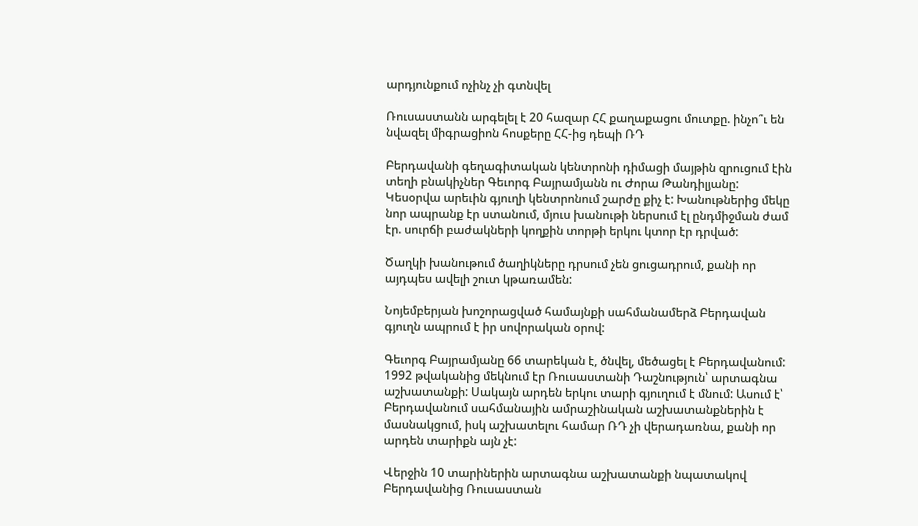արդյունքում ոչինչ չի գտնվել

Ռուսաստանն արգելել է 20 հազար ՀՀ քաղաքացու մուտքը. ինչո՞ւ են նվազել միգրացիոն հոսքերը ՀՀ-ից դեպի ՌԴ

Բերդավանի գեղագիտական կենտրոնի դիմացի մայթին զրուցում էին տեղի բնակիչներ Գեւորգ Բայրամյանն ու Ժորա Թանդիլյանը: Կեսօրվա արեւին գյուղի կենտրոնում շարժը քիչ է: Խանութներից մեկը նոր ապրանք էր ստանում, մյուս խանութի ներսում էլ ընդմիջման ժամ էր. սուրճի բաժակների կողքին տորթի երկու կտոր էր դրված:

Ծաղկի խանութում ծաղիկները դրսում չեն ցուցադրում, քանի որ այդպես ավելի շուտ կթառամեն:

Նոյեմբերյան խոշորացված համայնքի սահմանամերձ Բերդավան գյուղն ապրում է իր սովորական օրով:

Գեւորգ Բայրամյանը 66 տարեկան է, ծնվել, մեծացել է Բերդավանում: 1992 թվականից մեկնում էր Ռուսաստանի Դաշնություն՝ արտագնա աշխատանքի: Սակայն արդեն երկու տարի գյուղում է մնում: Ասում է՝ Բերդավանում սահմանային ամրաշինական աշխատանքներին է մասնակցում, իսկ աշխատելու համար ՌԴ չի վերադառնա, քանի որ արդեն տարիքն այն չէ:

Վերջին 10 տարիներին արտագնա աշխատանքի նպատակով Բերդավանից Ռուսաստան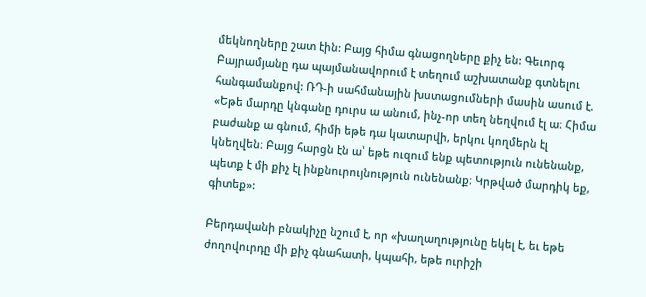մեկնողները շատ էին: Բայց հիմա գնացողները քիչ են: Գեւորգ Բայրամյանը դա պայմանավորում է տեղում աշխատանք գտնելու հանգամանքով: ՌԴ-ի սահմանային խստացումների մասին ասում է. «Եթե մարդը կնգանը դուրս ա անում, ինչ-որ տեղ նեղվում էլ ա։ Հիմա բաժանք ա գնում, հիմի եթե դա կատարվի, երկու կողմերն էլ կնեղվեն։ Բայց հարցն էն ա՝ եթե ուզում ենք պետություն ունենանք, պետք է մի քիչ էլ ինքնուրույնություն ունենանք։ Կրթված մարդիկ եք, գիտեք»:

Բերդավանի բնակիչը նշում է, որ «խաղաղությունը եկել է, եւ եթե ժողովուրդը մի քիչ գնահատի, կպահի, եթե ուրիշի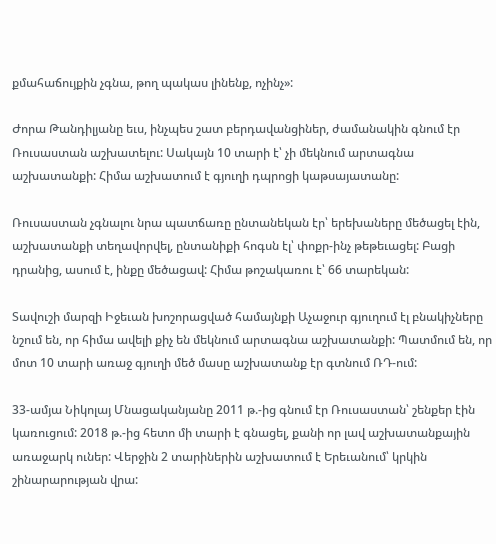քմահաճույքին չգնա, թող պակաս լինենք, ոչինչ»:

Ժորա Թանդիլյանը եւս, ինչպես շատ բերդավանցիներ, ժամանակին գնում էր Ռուսաստան աշխատելու: Սակայն 10 տարի է՝ չի մեկնում արտագնա աշխատանքի: Հիմա աշխատում է գյուղի դպրոցի կաթսայատանը:

Ռուսաստան չգնալու նրա պատճառը ընտանեկան էր՝ երեխաները մեծացել էին, աշխատանքի տեղավորվել, ընտանիքի հոգսն էլ՝ փոքր-ինչ թեթեւացել: Բացի դրանից, ասում է, ինքը մեծացավ: Հիմա թոշակառու է՝ 66 տարեկան:

Տավուշի մարզի Իջեւան խոշորացված համայնքի Աչաջուր գյուղում էլ բնակիչները նշում են, որ հիմա ավելի քիչ են մեկնում արտագնա աշխատանքի: Պատմում են, որ մոտ 10 տարի առաջ գյուղի մեծ մասը աշխատանք էր գտնում ՌԴ-ում:

33-ամյա Նիկոլայ Մնացականյանը 2011 թ.-ից գնում էր Ռուսաստան՝ շենքեր էին կառուցում: 2018 թ.-ից հետո մի տարի է գնացել, քանի որ լավ աշխատանքային առաջարկ ուներ: Վերջին 2 տարիներին աշխատում է Երեւանում՝ կրկին շինարարության վրա: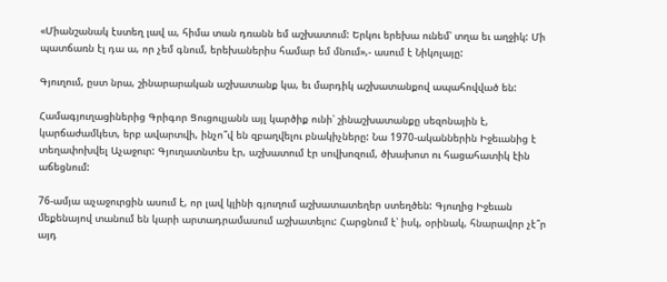«Միանշանակ էստեղ լավ ա, հիմա տան դռանն եմ աշխատում: Երկու երեխա ունեմ՝ տղա եւ աղջիկ: Մի պատճառն էլ դա ա, որ չեմ գնում, երեխաներիս համար եմ մնում»,- ասում է Նիկոլայը:

Գյուղում, ըստ նրա, շինարարական աշխատանք կա, եւ մարդիկ աշխատանքով ապահովված են:

Համագյուղացիներից Գրիգոր Ցուցուլյանն այլ կարծիք ունի՝ շինաշխատանքը սեզոնային է, կարճաժամկետ, երբ ավարտվի, ինչո՞վ են զբաղվելու բնակիչները: Նա 1970-ականներին Իջեւանից է տեղափոխվել Աչաջուր: Գյուղատնտես էր, աշխատում էր սովխոզում, ծխախոտ ու հացահատիկ էին աճեցնում:

76-ամյա աչաջուրցին ասում է, որ լավ կլինի գյուղում աշխատատեղեր ստեղծեն: Գյուղից Իջեւան մեքենայով տանում են կարի արտադրամասում աշխատելու: Հարցնում է՝ իսկ, օրինակ, հնարավոր չէ՞ր այդ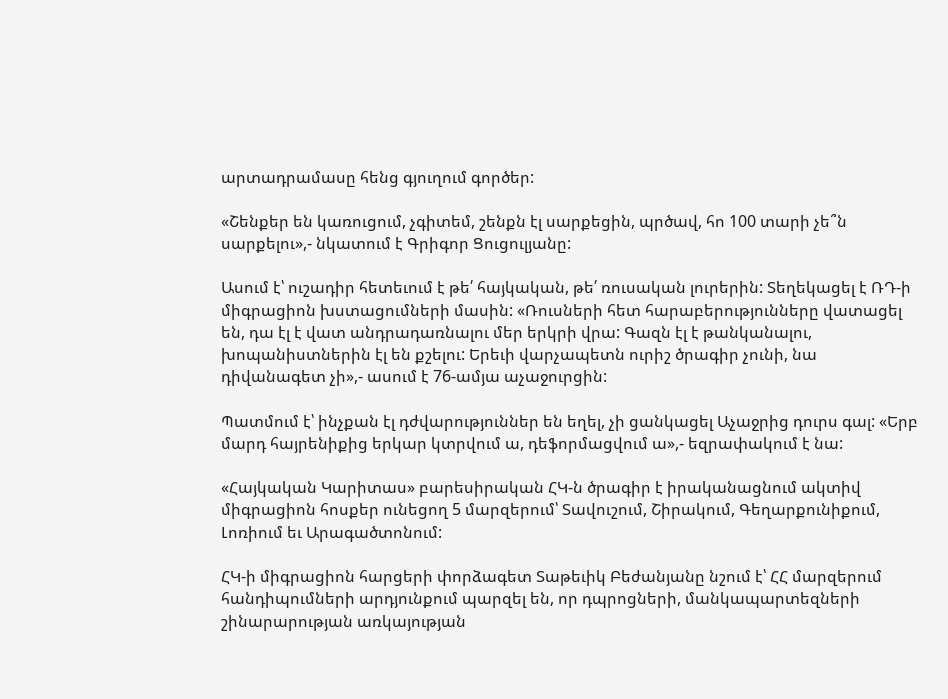արտադրամասը հենց գյուղում գործեր:

«Շենքեր են կառուցում, չգիտեմ, շենքն էլ սարքեցին, պրծավ, հո 100 տարի չե՞ն սարքելու»,- նկատում է Գրիգոր Ցուցուլյանը:

Ասում է՝ ուշադիր հետեւում է թե՛ հայկական, թե՛ ռուսական լուրերին: Տեղեկացել է ՌԴ-ի միգրացիոն խստացումների մասին: «Ռուսների հետ հարաբերությունները վատացել են, դա էլ է վատ անդրադառնալու մեր երկրի վրա: Գազն էլ է թանկանալու, խոպանիստներին էլ են քշելու: Երեւի վարչապետն ուրիշ ծրագիր չունի, նա դիվանագետ չի»,- ասում է 76-ամյա աչաջուրցին:

Պատմում է՝ ինչքան էլ դժվարություններ են եղել, չի ցանկացել Աչաջրից դուրս գալ: «Երբ մարդ հայրենիքից երկար կտրվում ա, դեֆորմացվում ա»,- եզրափակում է նա:

«Հայկական Կարիտաս» բարեսիրական ՀԿ-ն ծրագիր է իրականացնում ակտիվ միգրացիոն հոսքեր ունեցող 5 մարզերում՝ Տավուշում, Շիրակում, Գեղարքունիքում, Լոռիում եւ Արագածտոնում:

ՀԿ-ի միգրացիոն հարցերի փորձագետ Տաթեւիկ Բեժանյանը նշում է՝ ՀՀ մարզերում հանդիպումների արդյունքում պարզել են, որ դպրոցների, մանկապարտեզների շինարարության առկայության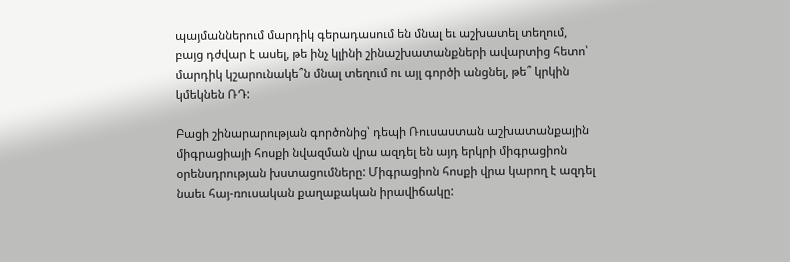պայմաններում մարդիկ գերադասում են մնալ եւ աշխատել տեղում, բայց դժվար է ասել, թե ինչ կլինի շինաշխատանքների ավարտից հետո՝ մարդիկ կշարունակե՞ն մնալ տեղում ու այլ գործի անցնել, թե՞ կրկին կմեկնեն ՌԴ:

Բացի շինարարության գործոնից՝ դեպի Ռուսաստան աշխատանքային միգրացիայի հոսքի նվազման վրա ազդել են այդ երկրի միգրացիոն օրենսդրության խստացումները: Միգրացիոն հոսքի վրա կարող է ազդել նաեւ հայ-ռուսական քաղաքական իրավիճակը: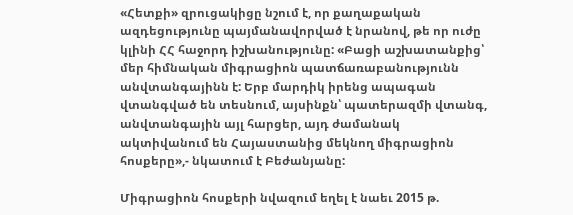«Հետքի» զրուցակիցը նշում է, որ քաղաքական ազդեցությունը պայմանավորված է նրանով, թե որ ուժը կլինի ՀՀ հաջորդ իշխանությունը: «Բացի աշխատանքից՝ մեր հիմնական միգրացիոն պատճառաբանությունն անվտանգայինն է: Երբ մարդիկ իրենց ապագան վտանգված են տեսնում, այսինքն՝ պատերազմի վտանգ, անվտանգային այլ հարցեր, այդ ժամանակ ակտիվանում են Հայաստանից մեկնող միգրացիոն հոսքերը»,- նկատում է Բեժանյանը:

Միգրացիոն հոսքերի նվազում եղել է նաեւ 2015 թ.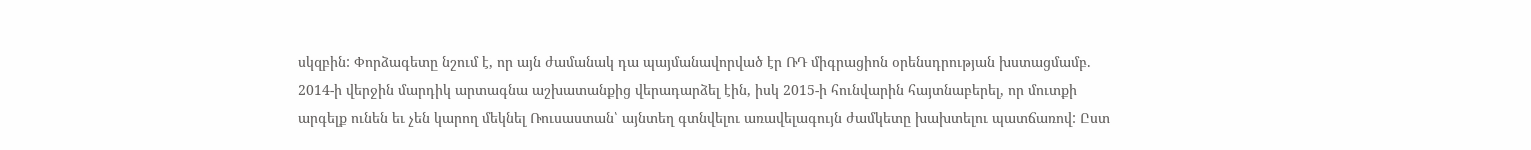սկզբին: Փորձագետը նշում է, որ այն ժամանակ դա պայմանավորված էր ՌԴ միգրացիոն օրենսդրության խստացմամբ. 2014-ի վերջին մարդիկ արտագնա աշխատանքից վերադարձել էին, իսկ 2015-ի հունվարին հայտնաբերել, որ մուտքի արգելք ունեն եւ չեն կարող մեկնել Ռուսաստան՝ այնտեղ գտնվելու առավելագույն ժամկետը խախտելու պատճառով: Ըստ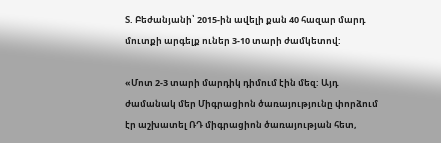Տ. Բեժանյանի՝ 2015-ին ավելի քան 40 հազար մարդ մուտքի արգելք ուներ 3-10 տարի ժամկետով:

«Մոտ 2-3 տարի մարդիկ դիմում էին մեզ: Այդ ժամանակ մեր Միգրացիոն ծառայությունը փորձում էր աշխատել ՌԴ միգրացիոն ծառայության հետ,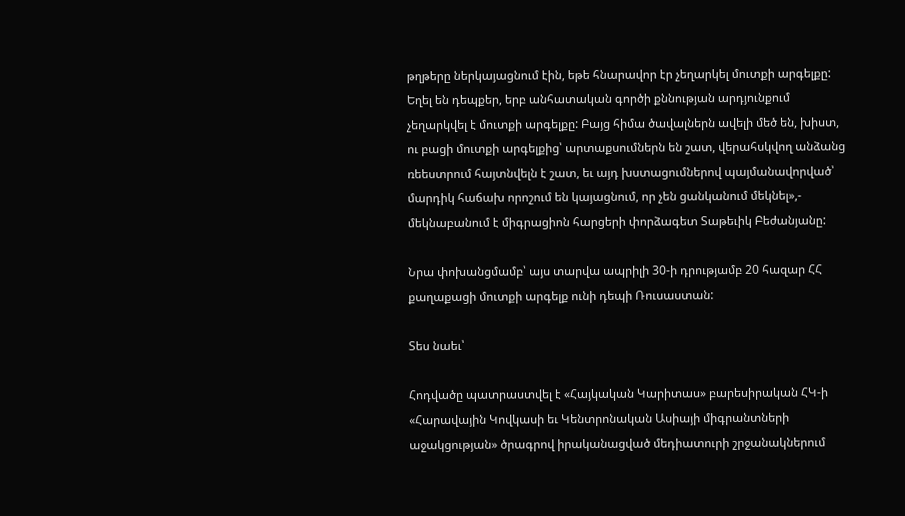թղթերը ներկայացնում էին, եթե հնարավոր էր չեղարկել մուտքի արգելքը: Եղել են դեպքեր, երբ անհատական գործի քննության արդյունքում չեղարկվել է մուտքի արգելքը: Բայց հիմա ծավալներն ավելի մեծ են, խիստ, ու բացի մուտքի արգելքից՝ արտաքսումներն են շատ, վերահսկվող անձանց ռեեստրում հայտնվելն է շատ, եւ այդ խստացումներով պայմանավորված՝ մարդիկ հաճախ որոշում են կայացնում, որ չեն ցանկանում մեկնել»,- մեկնաբանում է միգրացիոն հարցերի փորձագետ Տաթեւիկ Բեժանյանը:

Նրա փոխանցմամբ՝ այս տարվա ապրիլի 30-ի դրությամբ 20 հազար ՀՀ քաղաքացի մուտքի արգելք ունի դեպի Ռուսաստան:

Տես նաեւ՝

Հոդվածը պատրաստվել է «Հայկական Կարիտաս» բարեսիրական ՀԿ-ի «Հարավային Կովկասի եւ Կենտրոնական Ասիայի միգրանտների աջակցության» ծրագրով իրականացված մեդիատուրի շրջանակներում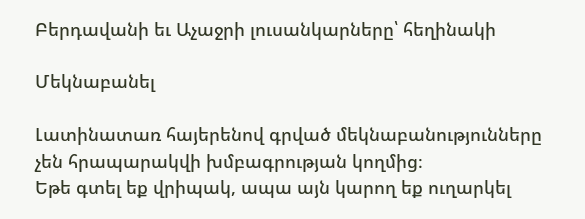Բերդավանի եւ Աչաջրի լուսանկարները՝ հեղինակի

Մեկնաբանել

Լատինատառ հայերենով գրված մեկնաբանությունները չեն հրապարակվի խմբագրության կողմից։
Եթե գտել եք վրիպակ, ապա այն կարող եք ուղարկել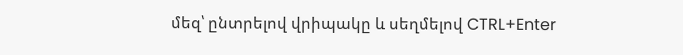մեզ՝ ընտրելով վրիպակը և սեղմելով CTRL+Enter